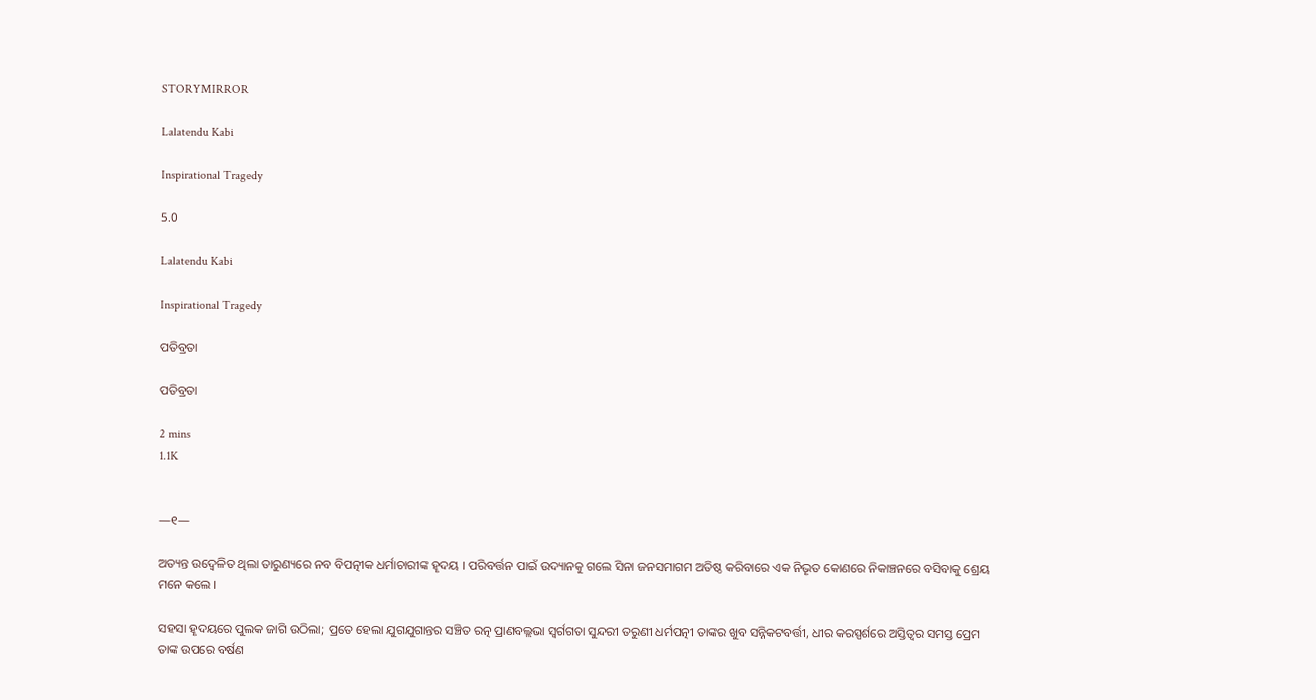STORYMIRROR

Lalatendu Kabi

Inspirational Tragedy

5.0

Lalatendu Kabi

Inspirational Tragedy

ପତିବ୍ରତା

ପତିବ୍ରତା

2 mins
1.1K


—୧—

ଅତ୍ୟନ୍ତ ଉଦ୍ବେଳିତ ଥିଲା ତାରୁଣ୍ୟରେ ନବ ବିପତ୍ନୀକ ଧର୍ମାଚାରୀଙ୍କ ହୄଦୟ । ପରିବର୍ତ୍ତନ ପାଇଁ ଉଦ୍ୟାନକୁ ଗଲେ ସିନା ଜନସମାଗମ ଅତିଷ୍ଠ କରିବାରେ ଏକ ନିଭୄତ କୋଣରେ ନିକାଞ୍ଚନରେ ବସିବାକୁ ଶ୍ରେୟ ମନେ କଲେ ।

ସହସା ହୄଦୟରେ ପୁଲକ ଜାଗି ଉଠିଲା; ପ୍ରତେ ହେଲା ଯୁଗଯୁଗାନ୍ତର ସଞ୍ଚିତ ରତ୍ନ ପ୍ରାଣବଲ୍ଲଭା ସ୍ୱର୍ଗଗତା ସୁନ୍ଦରୀ ତରୁଣୀ ଧର୍ମପତ୍ନୀ ତାଙ୍କର ଖୁବ ସନ୍ନିକଟବର୍ତ୍ତୀ, ଧୀର କରସ୍ପର୍ଶରେ ଅସ୍ତିତ୍ୱର ସମସ୍ତ ପ୍ରେମ ତାଙ୍କ ଉପରେ ବର୍ଷଣ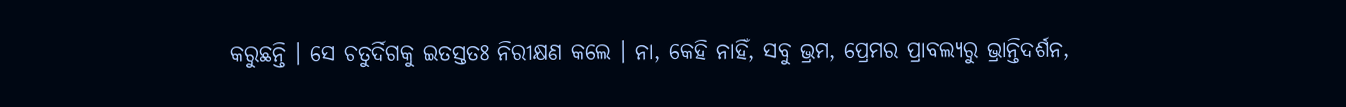କରୁଛନ୍ତି । ସେ ଚତୁର୍ଦିଗକୁ ଇତସ୍ତତଃ ନିରୀକ୍ଷଣ କଲେ । ନା, କେହି ନାହିଁ, ସବୁ ଭ୍ରମ, ପ୍ରେମର ପ୍ରାବଲ୍ୟରୁ ଭ୍ରାନ୍ତିଦର୍ଶନ,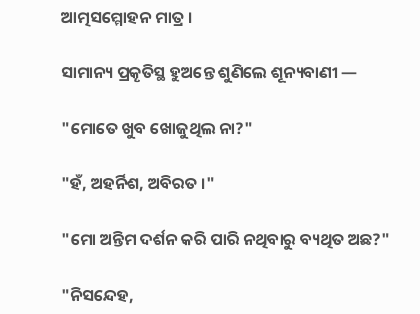ଆତ୍ମସମ୍ମୋହନ ମାତ୍ର ।

ସାମାନ୍ୟ ପ୍ରକୄତିସ୍ଥ ହୁଅନ୍ତେ ଶୁଣିଲେ ଶୂନ୍ୟବାଣୀ —

"ମୋତେ ଖୁବ ଖୋଜୁଥିଲ ନା?"

"ହଁ, ଅହର୍ନିଶ, ଅବିରତ ।"

"ମୋ ଅନ୍ତିମ ଦର୍ଶନ କରି ପାରି ନଥିବାରୁ ବ୍ୟଥିତ ଅଛ?"

"ନିସନ୍ଦେହ,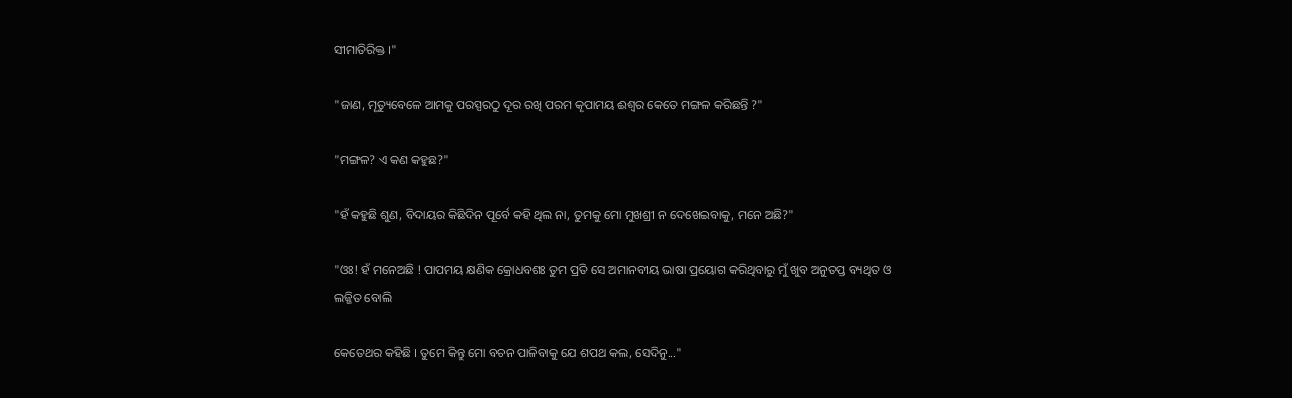ସୀମାତିରିକ୍ତ ।"

"ଜାଣ, ମୄତ୍ୟୁବେଳେ ଆମକୁ ପରସ୍ପରଠୁ ଦୂର ରଖି ପରମ କୄପାମୟ ଈଶ୍ବର କେତେ ମଙ୍ଗଳ କରିଛନ୍ତି ?"

"ମଙ୍ଗଳ? ଏ କଣ କହୁଛ?"

"ହଁ କହୁଛି ଶୁଣ, ବିଦାୟର କିଛିଦିନ ପୂର୍ବେ କହି ଥିଲ ନା, ତୁମକୁ ମୋ ମୁଖଶ୍ରୀ ନ ଦେଖେଇବାକୁ, ମନେ ଅଛି?"

"ଓଃ! ହଁ ମନେଅଛି ! ପାପମୟ କ୍ଷଣିକ କ୍ରୋଧବଶଃ ତୁମ ପ୍ରତି ସେ ଅମାନବୀୟ ଭାଷା ପ୍ରୟୋଗ କରିଥିବାରୁ ମୁଁ ଖୁବ ଅନୁତପ୍ତ ବ୍ୟଥିତ ଓ ଲଜ୍ଜିତ ବୋଲି

କେତେଥର କହିଛି । ତୁମେ କିନ୍ତୁ ମୋ ବଚନ ପାଳିବାକୁ ଯେ ଶପଥ କଲ, ସେଦିନୁ..."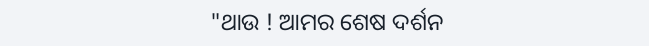"ଥାଉ ! ଆମର ଶେଷ ଦର୍ଶନ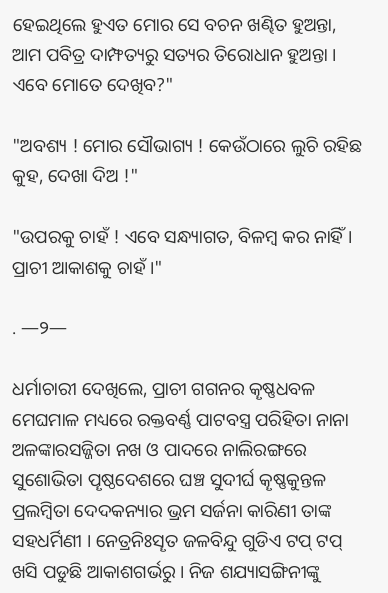ହେଇଥିଲେ ହୁଏତ ମୋର ସେ ବଚନ ଖଣ୍ଢିତ ହୁଅନ୍ତା, ଆମ ପବିତ୍ର ଦାମ୍ଫତ୍ୟରୁ ସତ୍ୟର ତିରୋଧାନ ହୁଅନ୍ତା । ଏବେ ମୋତେ ଦେଖିବ?"

"ଅବଶ୍ୟ ! ମୋର ସୌଭାଗ୍ୟ ! କେଉଁଠାରେ ଲୁଚି ରହିଛ କୁହ, ଦେଖା ଦିଅ !"

"ଉପରକୁ ଚାହଁ ! ଏବେ ସନ୍ଧ୍ୟାଗତ, ବିଳମ୍ବ କର ନାହିଁ । ପ୍ରାଚୀ ଆକାଶକୁ ଚାହଁ ।"

. —୨—

ଧର୍ମାଚାରୀ ଦେଖିଲେ, ପ୍ରାଚୀ ଗଗନର କୄଷ୍ଣଧବଳ ମେଘମାଳ ମଧ୍ୟରେ ରକ୍ତବର୍ଣ୍ଣ ପାଟବସ୍ତ୍ର ପରିହିତା ନାନା ଅଳଙ୍କାରସଜ୍ଜିତା ନଖ ଓ ପାଦରେ ନାଲିରଙ୍ଗରେ ସୁଶୋଭିତା ପୄଷ୍ଠଦେଶରେ ଘଞ୍ଚ ସୁଦୀର୍ଘ କୄଷ୍ଣକୁନ୍ତଳ ପ୍ରଲମ୍ବିତା ଦେଦକନ୍ୟାର ଭ୍ରମ ସର୍ଜନା କାରିଣୀ ତାଙ୍କ ସହଧର୍ମିଣୀ । ନେତ୍ରନିଃସୄତ ଜଳବିନ୍ଦୁ ଗୁଡିଏ ଟପ୍ ଟପ୍ ଖସି ପଡୁଛି ଆକାଶଗର୍ଭରୁ । ନିଜ ଶଯ୍ୟାସଙ୍ଗିନୀଙ୍କୁ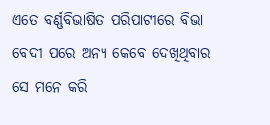ଏତେ ବର୍ଣ୍ଣବିଭାଷିତ ପରିପାଟୀରେ ବିଭା ବେଦୀ ପରେ ଅନ୍ୟ କେବେ ଦେଖିଥିବାର ସେ ମନେ କରି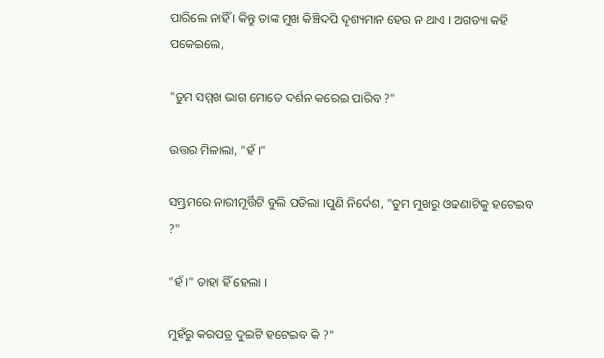ପାରିଲେ ନାହିଁ । କିନ୍ତୁ ତାଙ୍କ ମୁଖ କିଞ୍ଚିଦପି ଦୄଶ୍ୟମାନ ହେଉ ନ ଥାଏ । ଅଗତ୍ୟା କହି ପକେଇଲେ,

"ତୁମ ସମ୍ମଖ ଭାଗ ମୋତେ ଦର୍ଶନ କରେଇ ପାରିବ ?"

ଉତ୍ତର ମିଳାଲା, "ହଁ ।"

ସମ୍ଭ୍ରମରେ ନାରୀମୂର୍ତ୍ତିଟି ବୁଲି ପଡିଲା ।ପୁଣି ନିର୍ଦେଶ, "ତୁମ ମୁଖରୁ ଓଢଣାଟିକୁ ହଟେଇବ ?"

"ହଁ ।" ତାହା ହିଁ ହେଲା ।

ମୁହଁରୁ କରପତ୍ର ଦୁଇଟି ହଟେଇବ କି ?"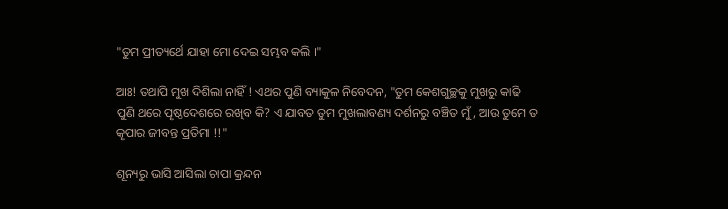"ତୁମ ପ୍ରୀତ୍ୟର୍ଥେ ଯାହା ମୋ ଦେଇ ସମ୍ଭବ କଲି ।"

ଆଃ! ତଥାପି ମୁଖ ଦିଶିଲା ନାହିଁ ! ଏଥର ପୁଣି ବ୍ୟାକୁଳ ନିବେଦନ, "ତୁମ କେଶଗୁଚ୍ଛକୁ ମୁଖରୁ କାଢି ପୁଣି ଥରେ ପୄଷ୍ଠଦେଶରେ ରଖିବ କି? ଏ ଯାବତ ତୁମ ମୁଖଲାବଣ୍ୟ ଦର୍ଶନରୁ ବଞ୍ଚିତ ମୁଁ, ଆଉ ତୁମେ ତ କୄପାର ଜୀବନ୍ତ ପ୍ରତିମା !!"

ଶୂନ୍ୟରୁ ଭାସି ଆସିଲା ଚାପା କ୍ରନ୍ଦନ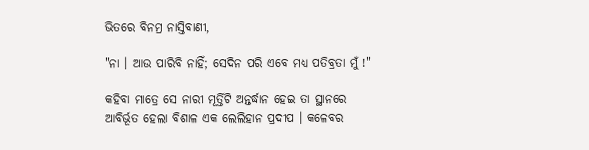ଭିତରେ ବିନମ୍ର ନାସ୍ତିବାଣୀ,

"ନା । ଆଉ ପାରିବି ନାହିଁ; ସେଦିନ ପରି ଏବେ ମଧ୍ୟ ପତିବ୍ରତା ମୁଁ !"

କହିବା ମାତ୍ରେ ସେ ନାରୀ ମୂର୍ତ୍ତିଟି ଅନ୍ତର୍ଦ୍ଧାନ ହେଇ ତା ସ୍ଥାନରେ ଆବିର୍ଭୂତ ହେଲା ବିଶାଳ ଏକ ଲେଲିହାନ ପ୍ରଦୀପ । କଳେବର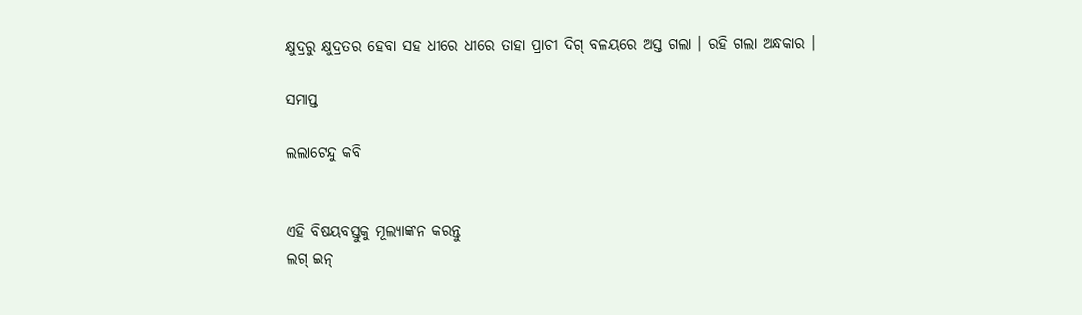କ୍ଷୁଦ୍ରରୁ କ୍ଷୁଦ୍ରତର ହେବା ସହ ଧୀରେ ଧୀରେ ତାହା ପ୍ରାଚୀ ଦିଗ୍ ବଳୟରେ ଅସ୍ତ ଗଲା । ରହି ଗଲା ଅନ୍ଧକାର ।

ସମାପ୍ତ

ଲଲାଟେନ୍ଦୁ କବି


ଏହି ବିଷୟବସ୍ତୁକୁ ମୂଲ୍ୟାଙ୍କନ କରନ୍ତୁ
ଲଗ୍ ଇନ୍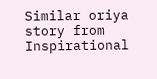Similar oriya story from Inspirational